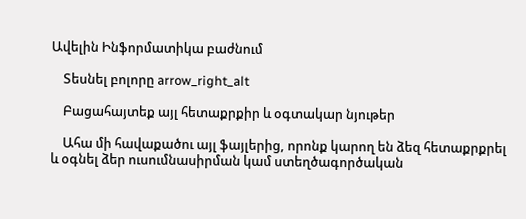Ավելին Ինֆորմատիկա բաժնում

    Տեսնել բոլորը arrow_right_alt

    Բացահայտեք այլ հետաքրքիր և օգտակար նյութեր

    Ահա մի հավաքածու այլ ֆայլերից, որոնք կարող են ձեզ հետաքրքրել և օգնել ձեր ուսումնասիրման կամ ստեղծագործական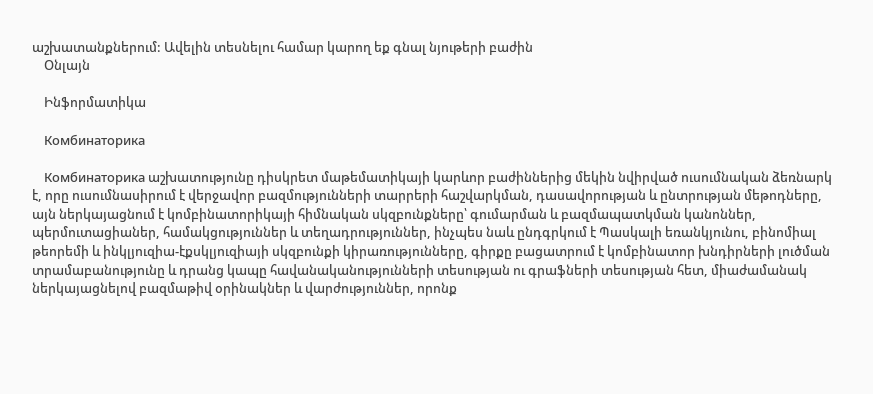աշխատանքներում: Ավելին տեսնելու համար կարող եք գնալ նյութերի բաժին
    Օնլայն

    Ինֆորմատիկա

    Комбинаторика

    Комбинаторика աշխատությունը դիսկրետ մաթեմատիկայի կարևոր բաժիններից մեկին նվիրված ուսումնական ձեռնարկ է, որը ուսումնասիրում է վերջավոր բազմությունների տարրերի հաշվարկման, դասավորության և ընտրության մեթոդները, այն ներկայացնում է կոմբինատորիկայի հիմնական սկզբունքները՝ գումարման և բազմապատկման կանոններ, պերմուտացիաներ, համակցություններ և տեղադրություններ, ինչպես նաև ընդգրկում է Պասկալի եռանկյունու, բինոմիալ թեորեմի և ինկլյուզիա-էքսկլյուզիայի սկզբունքի կիրառությունները, գիրքը բացատրում է կոմբինատոր խնդիրների լուծման տրամաբանությունը և դրանց կապը հավանականությունների տեսության ու գրաֆների տեսության հետ, միաժամանակ ներկայացնելով բազմաթիվ օրինակներ և վարժություններ, որոնք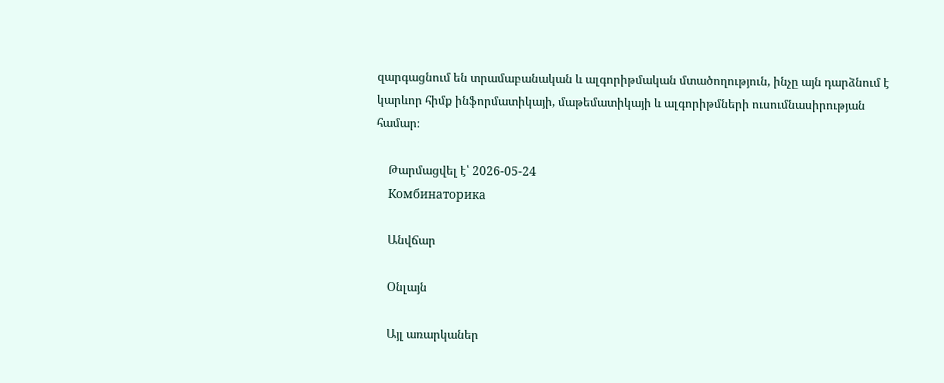զարգացնում են տրամաբանական և ալգորիթմական մտածողություն, ինչը այն դարձնում է կարևոր հիմք ինֆորմատիկայի, մաթեմատիկայի և ալգորիթմների ուսումնասիրության համար։

    Թարմացվել է՝ 2026-05-24
    Комбинаторика

    Անվճար

    Օնլայն

    Այլ առարկաներ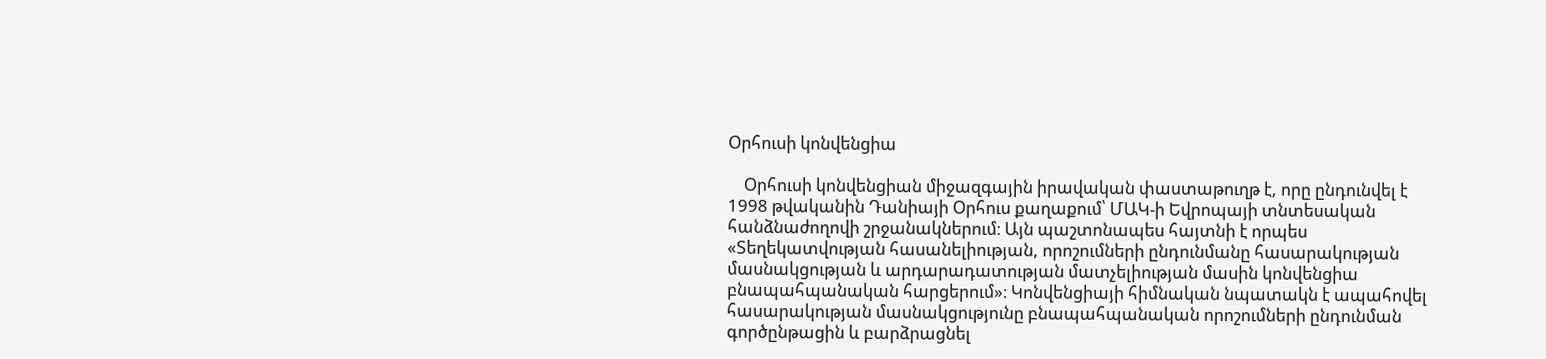Օրհուսի կոնվենցիա

    Օրհուսի կոնվենցիան միջազգային իրավական փաստաթուղթ է, որը ընդունվել է 1998 թվականին Դանիայի Օրհուս քաղաքում՝ ՄԱԿ-ի Եվրոպայի տնտեսական հանձնաժողովի շրջանակներում։ Այն պաշտոնապես հայտնի է որպես «Տեղեկատվության հասանելիության, որոշումների ընդունմանը հասարակության մասնակցության և արդարադատության մատչելիության մասին կոնվենցիա բնապահպանական հարցերում»։ Կոնվենցիայի հիմնական նպատակն է ապահովել հասարակության մասնակցությունը բնապահպանական որոշումների ընդունման գործընթացին և բարձրացնել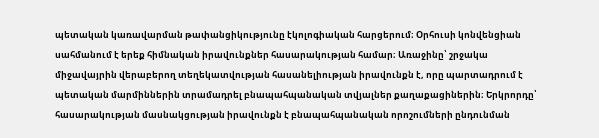պետական կառավարման թափանցիկությունը էկոլոգիական հարցերում։ Օրհուսի կոնվենցիան սահմանում է երեք հիմնական իրավունքներ հասարակության համար։ Առաջինը՝ շրջակա միջավայրին վերաբերող տեղեկատվության հասանելիության իրավունքն է, որը պարտադրում է պետական մարմիններին տրամադրել բնապահպանական տվյալներ քաղաքացիներին։ Երկրորդը՝ հասարակության մասնակցության իրավունքն է բնապահպանական որոշումների ընդունման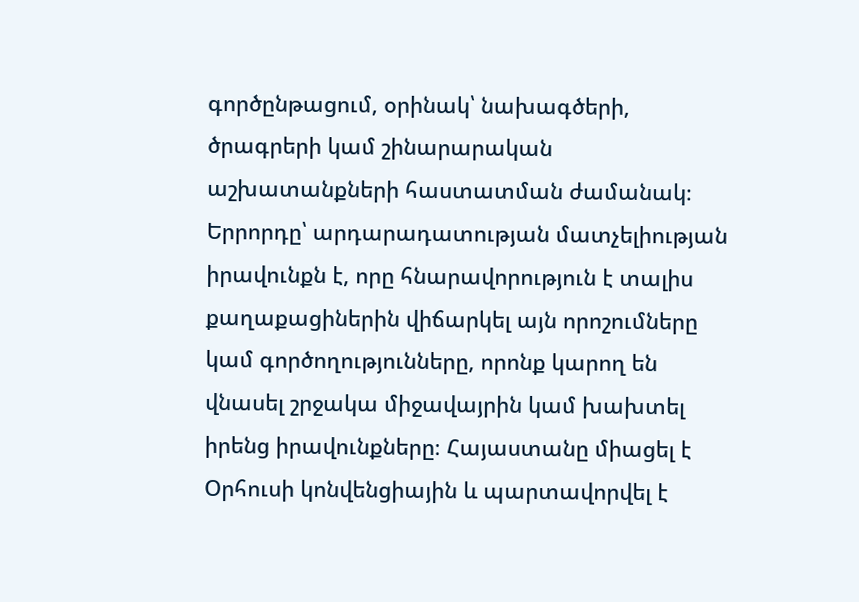գործընթացում, օրինակ՝ նախագծերի, ծրագրերի կամ շինարարական աշխատանքների հաստատման ժամանակ։ Երրորդը՝ արդարադատության մատչելիության իրավունքն է, որը հնարավորություն է տալիս քաղաքացիներին վիճարկել այն որոշումները կամ գործողությունները, որոնք կարող են վնասել շրջակա միջավայրին կամ խախտել իրենց իրավունքները։ Հայաստանը միացել է Օրհուսի կոնվենցիային և պարտավորվել է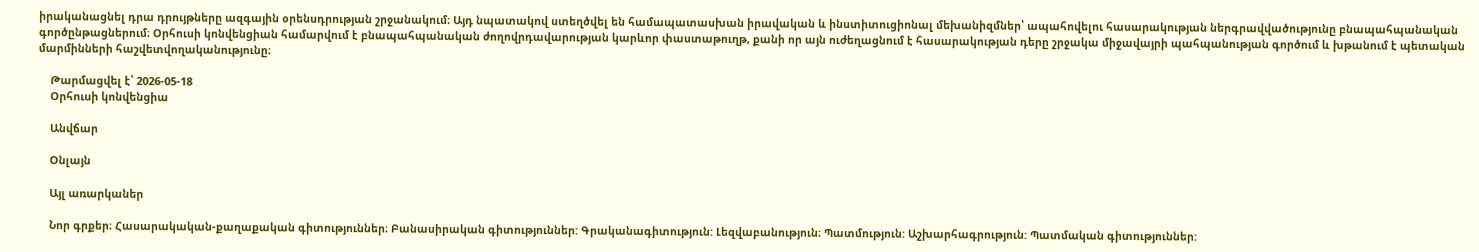իրականացնել դրա դրույթները ազգային օրենսդրության շրջանակում։ Այդ նպատակով ստեղծվել են համապատասխան իրավական և ինստիտուցիոնալ մեխանիզմներ՝ ապահովելու հասարակության ներգրավվածությունը բնապահպանական գործընթացներում։ Օրհուսի կոնվենցիան համարվում է բնապահպանական ժողովրդավարության կարևոր փաստաթուղթ, քանի որ այն ուժեղացնում է հասարակության դերը շրջակա միջավայրի պահպանության գործում և խթանում է պետական մարմինների հաշվետվողականությունը։

    Թարմացվել է՝ 2026-05-18
    Օրհուսի կոնվենցիա

    Անվճար

    Օնլայն

    Այլ առարկաներ

    Նոր գրքեր։ Հասարակական-քաղաքական գիտություններ։ Բանասիրական գիտություններ: Գրականագիտություն: Լեզվաբանություն։ Պատմություն: Աշխարհագրություն: Պատմական գիտություններ: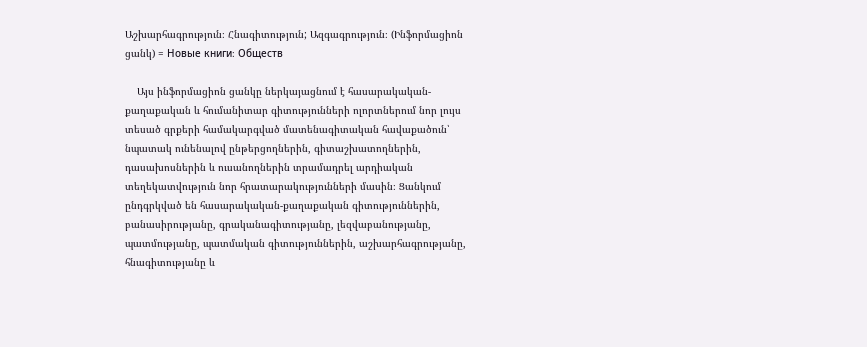Աշխարհագրություն։ Հնագիտություն; Ազգագրություն։ (Ինֆորմացիոն ցանկ) = Новые книги։ Обществ

    Այս ինֆորմացիոն ցանկը ներկայացնում է հասարակական-քաղաքական և հումանիտար գիտությունների ոլորտներում նոր լույս տեսած գրքերի համակարգված մատենագիտական հավաքածուն՝ նպատակ ունենալով ընթերցողներին, գիտաշխատողներին, դասախոսներին և ուսանողներին տրամադրել արդիական տեղեկատվություն նոր հրատարակությունների մասին։ Ցանկում ընդգրկված են հասարակական-քաղաքական գիտություններին, բանասիրությանը, գրականագիտությանը, լեզվաբանությանը, պատմությանը, պատմական գիտություններին, աշխարհագրությանը, հնագիտությանը և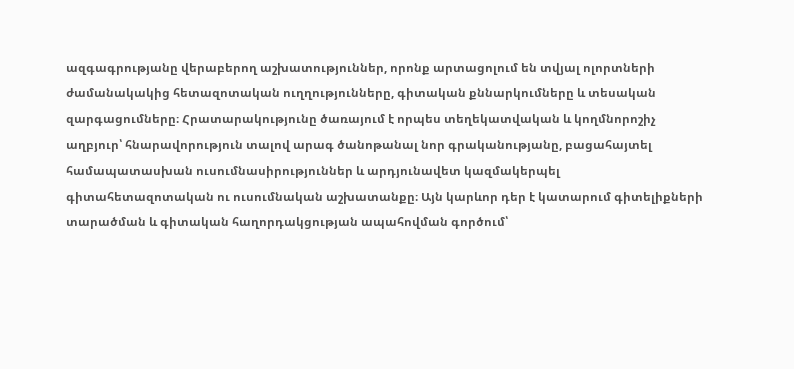ազգագրությանը վերաբերող աշխատություններ, որոնք արտացոլում են տվյալ ոլորտների ժամանակակից հետազոտական ուղղությունները, գիտական քննարկումները և տեսական զարգացումները։ Հրատարակությունը ծառայում է որպես տեղեկատվական և կողմնորոշիչ աղբյուր՝ հնարավորություն տալով արագ ծանոթանալ նոր գրականությանը, բացահայտել համապատասխան ուսումնասիրություններ և արդյունավետ կազմակերպել գիտահետազոտական ու ուսումնական աշխատանքը։ Այն կարևոր դեր է կատարում գիտելիքների տարածման և գիտական հաղորդակցության ապահովման գործում՝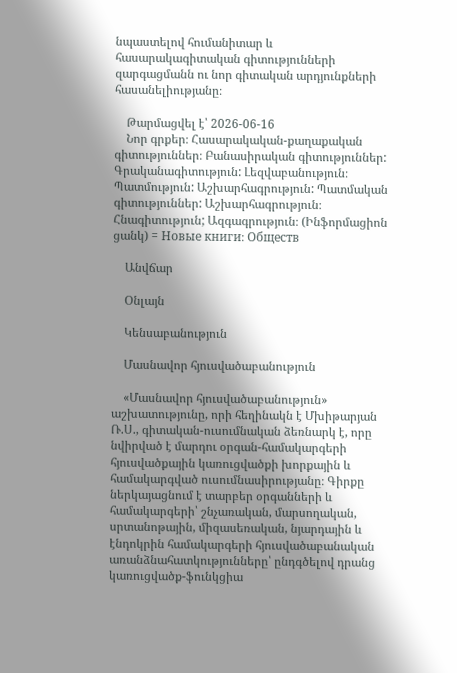նպաստելով հումանիտար և հասարակագիտական գիտությունների զարգացմանն ու նոր գիտական արդյունքների հասանելիությանը։

    Թարմացվել է՝ 2026-06-16
    Նոր գրքեր։ Հասարակական-քաղաքական գիտություններ։ Բանասիրական գիտություններ: Գրականագիտություն: Լեզվաբանություն։ Պատմություն: Աշխարհագրություն: Պատմական գիտություններ: Աշխարհագրություն։ Հնագիտություն; Ազգագրություն։ (Ինֆորմացիոն ցանկ) = Новые книги։ Обществ

    Անվճար

    Օնլայն

    Կենսաբանություն

    Մասնավոր հյուսվածաբանություն

    «Մասնավոր հյուսվածաբանություն» աշխատությունը, որի հեղինակն է Մխիթարյան Ռ.Ս., գիտական-ուսումնական ձեռնարկ է, որը նվիրված է մարդու օրգան-համակարգերի հյուսվածքային կառուցվածքի խորքային և համակարգված ուսումնասիրությանը։ Գիրքը ներկայացնում է տարբեր օրգանների և համակարգերի՝ շնչառական, մարսողական, սրտանոթային, միզասեռական, նյարդային և էնդոկրին համակարգերի հյուսվածաբանական առանձնահատկությունները՝ ընդգծելով դրանց կառուցվածք-ֆունկցիա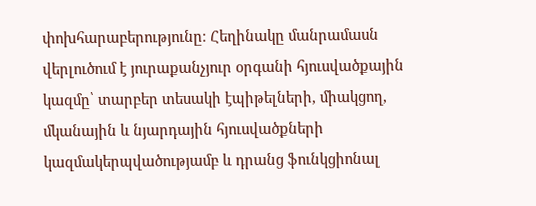փոխհարաբերությունը։ Հեղինակը մանրամասն վերլուծում է յուրաքանչյուր օրգանի հյուսվածքային կազմը՝ տարբեր տեսակի էպիթելների, միակցող, մկանային և նյարդային հյուսվածքների կազմակերպվածությամբ և դրանց ֆունկցիոնալ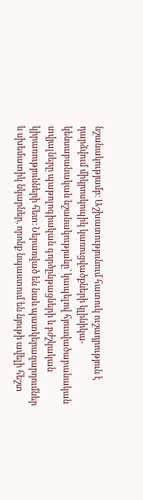նշանակությամբ։ Աշխատությունում հատուկ ուշադրություն է դարձվում միկրոսկոպիկ կառուցվածքների կլինիկա-կենսաբանական նշանակությանը՝ կապելով հյուսվածաբանական տվյալները պաթոլոգիական գործընթացների և բժշկական կիրառությունների հետ։ Ներառված են նաև պատկերազարդումներ և սխեմատիկ նկարներ, որոնք նպաստում են նյութի ավելի հեշտ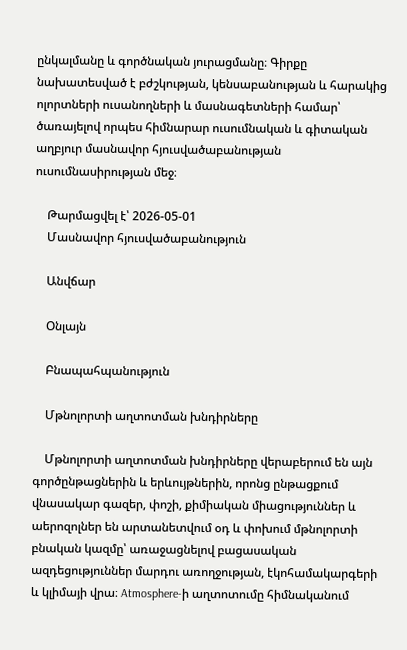ընկալմանը և գործնական յուրացմանը։ Գիրքը նախատեսված է բժշկության, կենսաբանության և հարակից ոլորտների ուսանողների և մասնագետների համար՝ ծառայելով որպես հիմնարար ուսումնական և գիտական աղբյուր մասնավոր հյուսվածաբանության ուսումնասիրության մեջ։

    Թարմացվել է՝ 2026-05-01
    Մասնավոր հյուսվածաբանություն

    Անվճար

    Օնլայն

    Բնապահպանություն

    Մթնոլորտի աղտոտման խնդիրները

    Մթնոլորտի աղտոտման խնդիրները վերաբերում են այն գործընթացներին և երևույթներին, որոնց ընթացքում վնասակար գազեր, փոշի, քիմիական միացություններ և աերոզոլներ են արտանետվում օդ և փոխում մթնոլորտի բնական կազմը՝ առաջացնելով բացասական ազդեցություններ մարդու առողջության, էկոհամակարգերի և կլիմայի վրա։ Atmosphere-ի աղտոտումը հիմնականում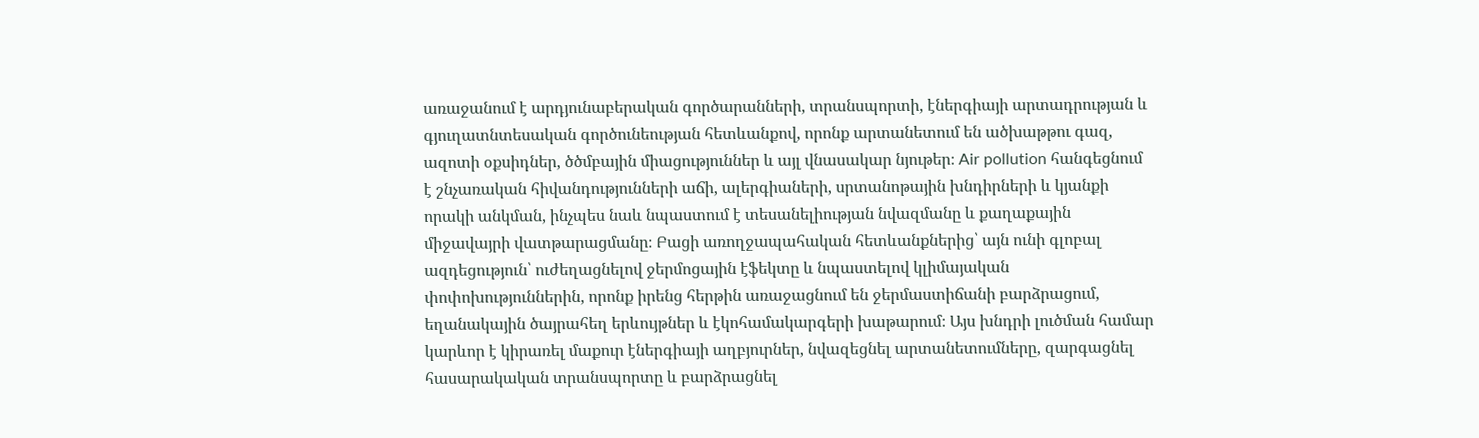առաջանում է արդյունաբերական գործարանների, տրանսպորտի, էներգիայի արտադրության և գյուղատնտեսական գործունեության հետևանքով, որոնք արտանետում են ածխաթթու գազ, ազոտի օքսիդներ, ծծմբային միացություններ և այլ վնասակար նյութեր։ Air pollution հանգեցնում է շնչառական հիվանդությունների աճի, ալերգիաների, սրտանոթային խնդիրների և կյանքի որակի անկման, ինչպես նաև նպաստում է տեսանելիության նվազմանը և քաղաքային միջավայրի վատթարացմանը։ Բացի առողջապահական հետևանքներից՝ այն ունի գլոբալ ազդեցություն՝ ուժեղացնելով ջերմոցային էֆեկտը և նպաստելով կլիմայական փոփոխություններին, որոնք իրենց հերթին առաջացնում են ջերմաստիճանի բարձրացում, եղանակային ծայրահեղ երևույթներ և էկոհամակարգերի խաթարում։ Այս խնդրի լուծման համար կարևոր է կիրառել մաքուր էներգիայի աղբյուրներ, նվազեցնել արտանետումները, զարգացնել հասարակական տրանսպորտը և բարձրացնել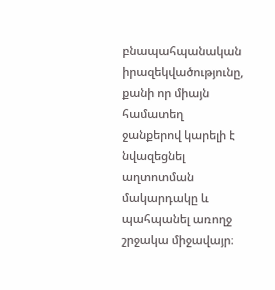բնապահպանական իրազեկվածությունը, քանի որ միայն համատեղ ջանքերով կարելի է նվազեցնել աղտոտման մակարդակը և պահպանել առողջ շրջակա միջավայր։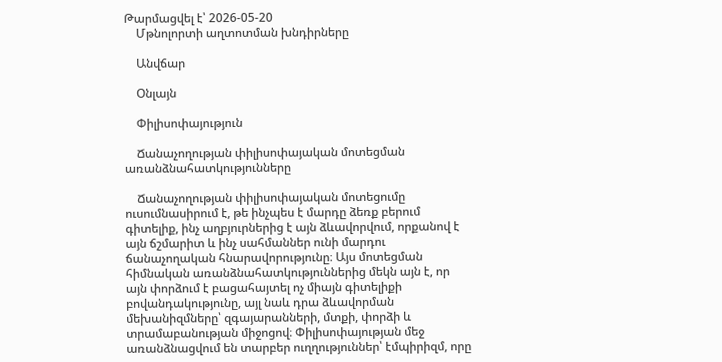Թարմացվել է՝ 2026-05-20
    Մթնոլորտի աղտոտման խնդիրները

    Անվճար

    Օնլայն

    Փիլիսոփայություն

    Ճանաչողության փիլիսոփայական մոտեցման առանձնահատկությունները

    Ճանաչողության փիլիսոփայական մոտեցումը ուսումնասիրում է, թե ինչպես է մարդը ձեռք բերում գիտելիք, ինչ աղբյուրներից է այն ձևավորվում, որքանով է այն ճշմարիտ և ինչ սահմաններ ունի մարդու ճանաչողական հնարավորությունը։ Այս մոտեցման հիմնական առանձնահատկություններից մեկն այն է, որ այն փորձում է բացահայտել ոչ միայն գիտելիքի բովանդակությունը, այլ նաև դրա ձևավորման մեխանիզմները՝ զգայարանների, մտքի, փորձի և տրամաբանության միջոցով։ Փիլիսոփայության մեջ առանձնացվում են տարբեր ուղղություններ՝ էմպիրիզմ, որը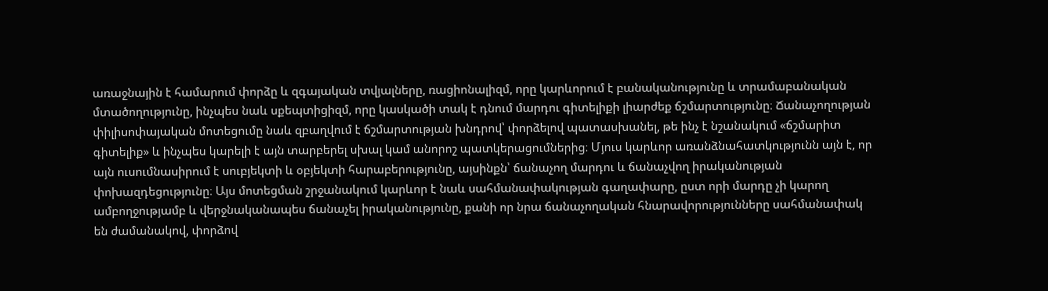առաջնային է համարում փորձը և զգայական տվյալները, ռացիոնալիզմ, որը կարևորում է բանականությունը և տրամաբանական մտածողությունը, ինչպես նաև սքեպտիցիզմ, որը կասկածի տակ է դնում մարդու գիտելիքի լիարժեք ճշմարտությունը։ Ճանաչողության փիլիսոփայական մոտեցումը նաև զբաղվում է ճշմարտության խնդրով՝ փորձելով պատասխանել, թե ինչ է նշանակում «ճշմարիտ գիտելիք» և ինչպես կարելի է այն տարբերել սխալ կամ անորոշ պատկերացումներից։ Մյուս կարևոր առանձնահատկությունն այն է, որ այն ուսումնասիրում է սուբյեկտի և օբյեկտի հարաբերությունը, այսինքն՝ ճանաչող մարդու և ճանաչվող իրականության փոխազդեցությունը։ Այս մոտեցման շրջանակում կարևոր է նաև սահմանափակության գաղափարը, ըստ որի մարդը չի կարող ամբողջությամբ և վերջնականապես ճանաչել իրականությունը, քանի որ նրա ճանաչողական հնարավորությունները սահմանափակ են ժամանակով, փորձով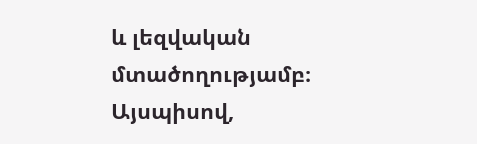և լեզվական մտածողությամբ։ Այսպիսով,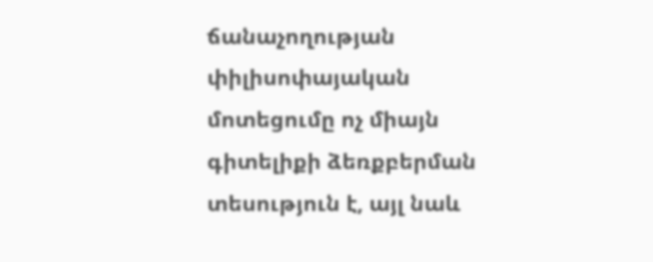ճանաչողության փիլիսոփայական մոտեցումը ոչ միայն գիտելիքի ձեռքբերման տեսություն է, այլ նաև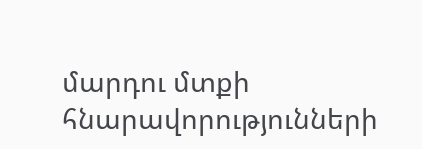մարդու մտքի հնարավորությունների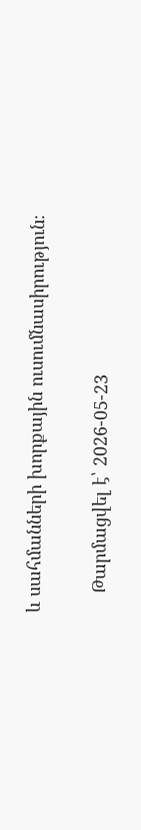և սահմանների խորքային ուսումնասիրություն։

    Թարմացվել է՝ 2026-05-23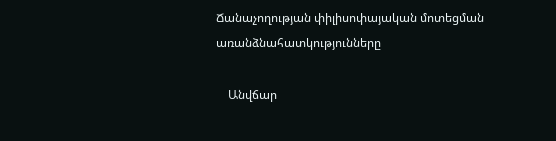Ճանաչողության փիլիսոփայական մոտեցման առանձնահատկությունները

    Անվճար